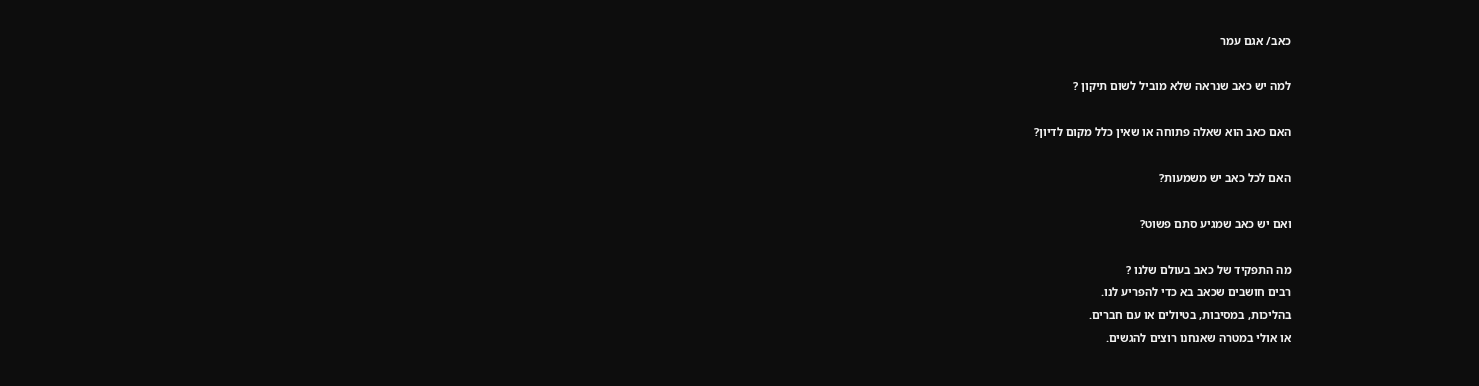כאב/ אגם עמר

למה יש כאב שנראה שלא מוביל לשום תיקון ?

האם כאב הוא שאלה פתוחה או שאין כלל מקום לדיון?

האם לכל כאב יש משמעות?

ואם יש כאב שמגיע סתם פשוט?

מה התפקיד של כאב בעולם שלנו ?
רבים חושבים שכאב בא כדי להפריע לנו.
בהליכות, במסיבות, בטיולים או עם חברים.
או אולי במטרה שאנחנו רוצים להגשים.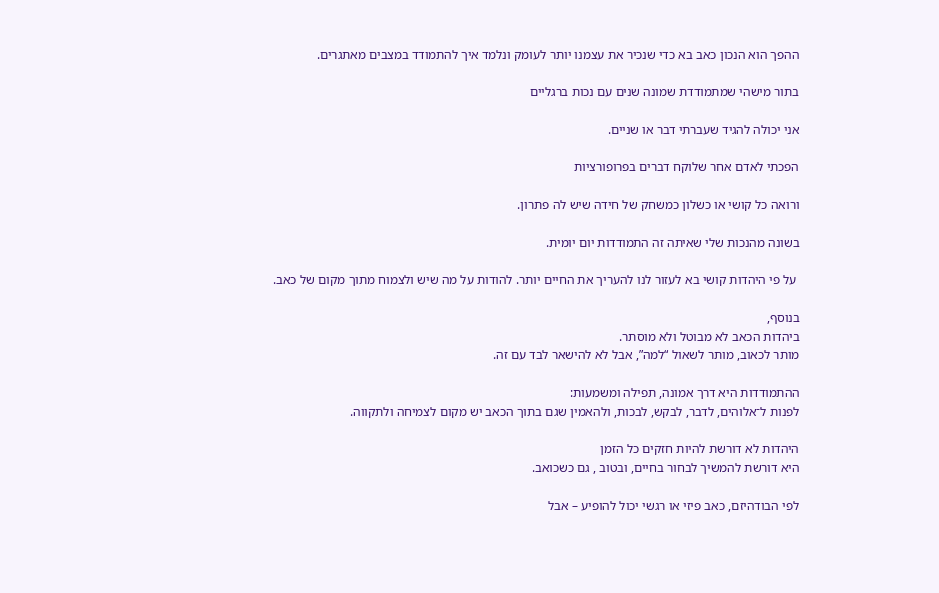ההפך הוא הנכון כאב בא כדי שנכיר את עצמנו יותר לעומק ונלמד איך להתמודד במצבים מאתגרים.

בתור מישהי שמתמודדת שמונה שנים עם נכות ברגליים

אני יכולה להגיד שעברתי דבר או שניים.

הפכתי לאדם אחר שלוקח דברים בפרופורציות

ורואה כל קושי או כשלון כמשחק של חידה שיש לה פתרון.

בשונה מהנכות שלי שאיתה זה התמודדות יום יומית.

 על פי היהדות קושי בא לעזור לנו להעריך את החיים יותר. להודות על מה שיש ולצמוח מתוך מקום של כאב.

בנוסף,
ביהדות הכאב לא מבוטל ולא מוסתר.
מותר לכאוב, מותר לשאול “למה”, אבל לא להישאר לבד עם זה.

ההתמודדות היא דרך אמונה, תפילה ומשמעות:
לפנות ל־אלוהים, לדבר, לבקש, לבכות, ולהאמין שגם בתוך הכאב יש מקום לצמיחה ולתקווה.

היהדות לא דורשת להיות חזקים כל הזמן
היא דורשת להמשיך לבחור בחיים, ובטוב , גם כשכואב.

לפי הבודהיזם, כאב פיזי או רגשי יכול להופיע – אבל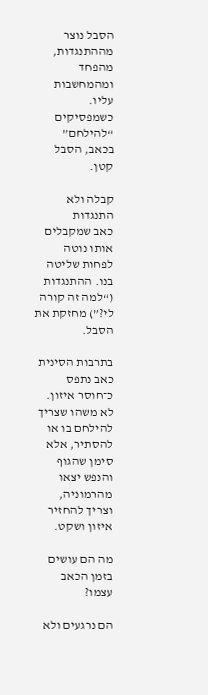הסבל נוצר מההתנגדות, מהפחד ומהמחשבות עליו. כשמפסיקים “להילחם” בכאב, הסבל קטן.

קבלה ולא התנגדות
כאב שמקבלים אותו נוטה לפחות שליטה בנו. ההתנגדות (“למה זה קורה לי?”) מחזקת את הסבל.

בתרבות הסינית כאב נתפס כ־חוסר איזון.
לא משהו שצריך להילחם בו או להסתיר, אלא סימן שהגוף והנפש יצאו מהרמוניה, וצריך להחזיר איזון ושקט.

מה הם עושים בזמן הכאב עצמו?

הם נרגעים ולא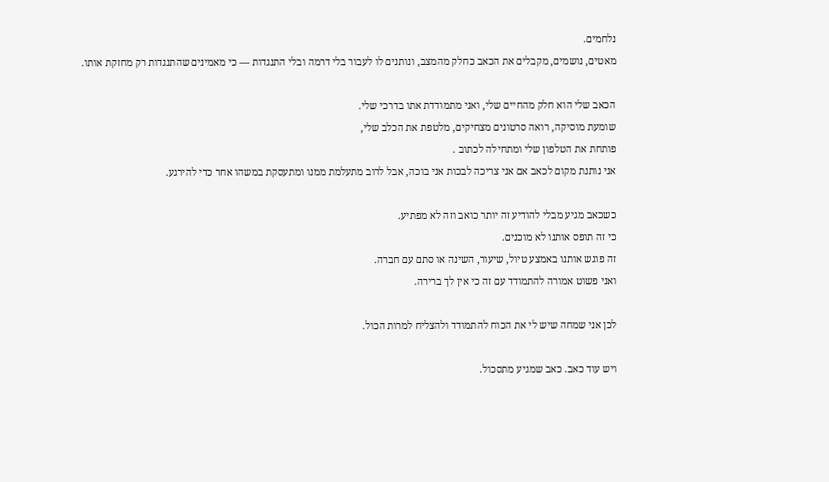נלחמים.
מאטים, נושמים, מקבלים את הכאב כחלק מהמצב, ונותנים לו לעבור בלי דרמה ובלי התנגדות — כי מאמינים שהתנגדות רק מחזקת אותו.

הכאב שלי הוא חלק מהחיים שלי, ואני מתמודדת אתו בדרכי שלי.
שומעת מוסיקה, רואה סרטונים מצחיקים, מלטפת את הכלב שלי,
פותחת את הטלפון שלי ומתחילה לכתוב .
אני נותנת מקום לכאב אם אני צריכה לבכות אני בוכה, אבל לרוב מתעלמת ממנו ומתעסקת במשהו אחר כדי להירגע.

כשכאב מגיע מבלי להודיע זה יותר כואב וזה לא מפתיע.
כי זה תופס אותנו לא מוכנים.
זה פוגש אותנו באמצע טיול, שיעור, השינה או סתם עם חברה.
ואני פשוט אמורה להתמודד עם זה כי אין לך ברירה.

לכן אני שמחה שיש לי את הכוח להתמודד ולהצליח למרות הכול.

ויש עוד כאב. כאב שמגיע מתסכול.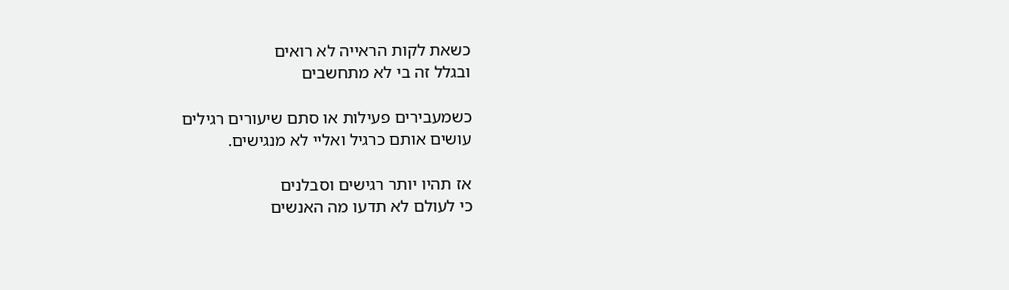כשאת לקות הראייה לא רואים
ובגלל זה בי לא מתחשבים

כשמעבירים פעילות או סתם שיעורים רגילים
עושים אותם כרגיל ואליי לא מנגישים.

אז תהיו יותר רגישים וסבלנים
כי לעולם לא תדעו מה האנשים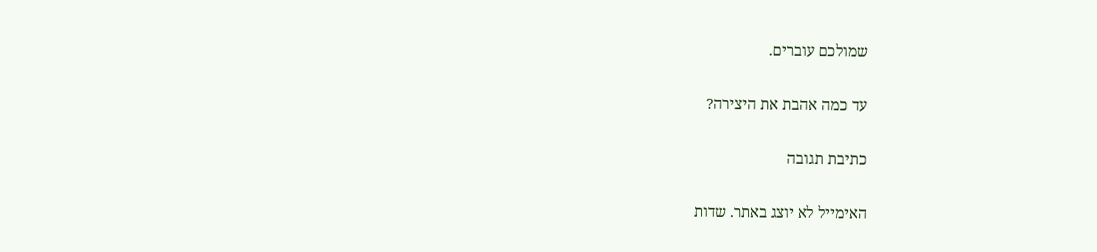שמולכם עוברים.

עד כמה אהבת את היצירה?

כתיבת תגובה

האימייל לא יוצג באתר. שדות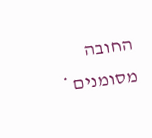החובה מסומנים *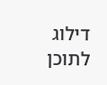דילוג לתוכן